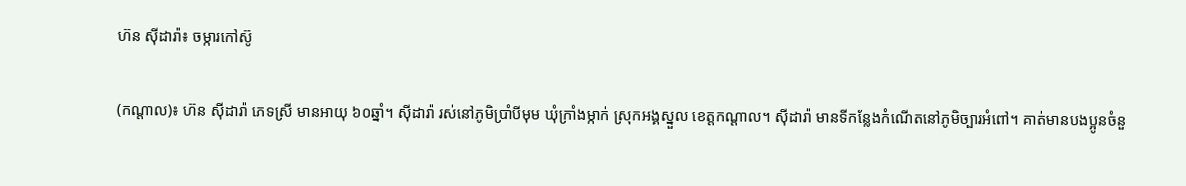ហ៊ន ស៊ីដារ៉ា៖ ចម្ការកៅស៊ូ

(កណ្ដាល)៖ ហ៊ន ស៊ីដារ៉ា ភេទស្រី មានអាយុ ៦០ឆ្នាំ។ ស៊ីដារ៉ា រស់នៅភូមិប្រាំបីមុម ឃុំក្រាំងម្កាក់ ស្រុកអង្គស្នួល ខេត្តកណ្ដាល។ ស៊ីដារ៉ា មានទីកន្លែងកំណើតនៅភូមិច្បារអំពៅ។ គាត់មានបងប្អូនចំនួ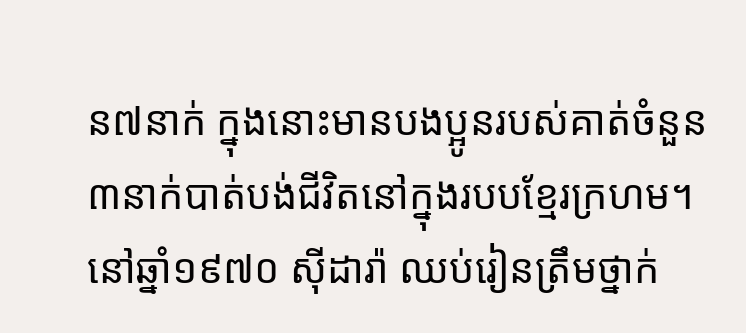ន៧នាក់ ក្នុងនោះមានបងប្អូនរបស់គាត់ចំនួន៣នាក់បាត់បង់ជីវិតនៅក្នុងរបបខ្មែរក្រហម។
នៅឆ្នាំ១៩៧០ ស៊ីដារ៉ា ឈប់រៀនត្រឹមថ្នាក់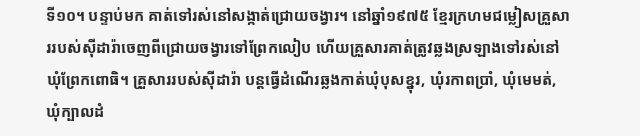ទី១០។ បន្ទាប់មក គាត់ទៅរស់នៅសង្កាត់ជ្រោយចង្វារ។ នៅឆ្នាំ១៩៧៥ ខ្មែរក្រហមជម្លៀសគ្រួសាររបស់ស៊ីដារ៉ាចេញពីជ្រោយចង្វារទៅព្រែកលៀប ហើយគ្រួសារគាត់ត្រូវឆ្លងស្រឡាងទៅរស់នៅឃុំព្រែកពោធិ។ គ្រួសាររបស់ស៊ីដារ៉ា បន្តធ្វើដំណើរឆ្លងកាត់ឃុំបុសខ្នុរ, ឃុំរកាពប្រាំ, ឃុំមេមត់, ឃុំក្បាលដំ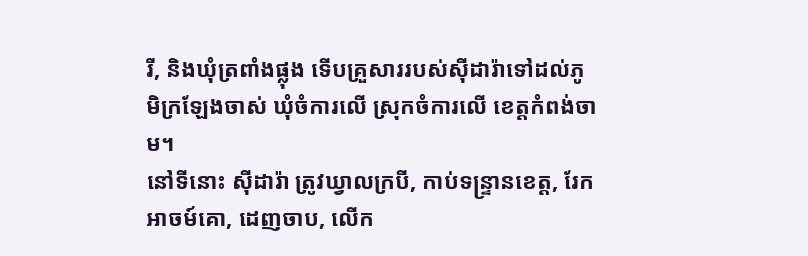រី, និងឃុំត្រពាំងផ្លុង ទើបគ្រួសាររបស់ស៊ីដារ៉ាទៅដល់ភូមិក្រឡែងចាស់ ឃុំចំការលើ ស្រុកចំការលើ ខេត្តកំពង់ចាម។
នៅទីនោះ ស៊ីដារ៉ា ត្រូវឃ្វាលក្របី, កាប់ទន្ទ្រានខេត្ត, រែកអាចម៍គោ, ដេញចាប, លើក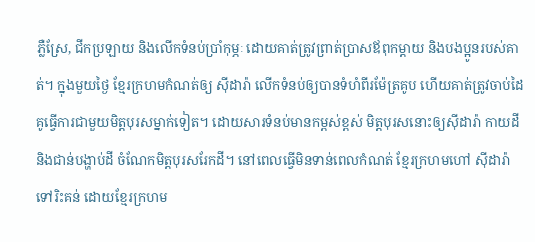ភ្លឺស្រែ, ជីកប្រឡាយ និងលើកទំនប់ប្រាំកុម្ភៈ ដោយគាត់ត្រូវព្រាត់ប្រាសឪពុកម្ដាយ និងបងប្អូនរបស់គាត់។ ក្នុងមួយថ្ងៃ ខ្មែរក្រហមកំណត់ឲ្យ ស៊ីដារ៉ា លើកទំនប់ឲ្យបានទំហំពីរម៉ែត្រគូប ហើយគាត់ត្រូវចាប់ដៃគូធ្វើការជាមួយមិត្តបុរសម្នាក់ទៀត។ ដោយសារទំនប់មានកម្ពស់ខ្ពស់ មិត្តបុរសនោះឲ្យស៊ីដារ៉ា កាយដី និងជាន់បង្ហាប់ដី ចំណែកមិត្តបុរសរែកដី។ នៅពេលធ្វើមិនទាន់ពេលកំណត់ ខ្មែរក្រហមហៅ ស៊ីដារ៉ា ទៅរិះគន់ ដោយខ្មែរក្រហម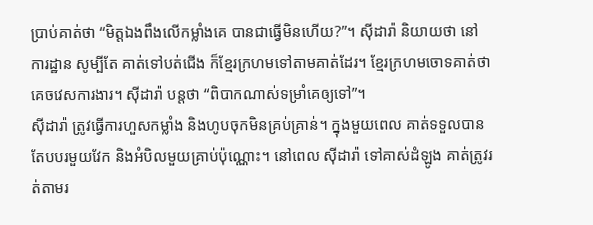ប្រាប់គាត់ថា “មិត្តឯងពឹងលើកម្លាំងគេ បានជាធ្វើមិនហើយ?”។ ស៊ីដារ៉ា និយាយថា នៅការដ្ឋាន សូម្បីតែ គាត់ទៅបត់ជើង ក៏ខ្មែរក្រហមទៅតាមគាត់ដែរ។ ខ្មែរក្រហមចោទគាត់ថាគេចវេសការងារ។ ស៊ីដារ៉ា បន្តថា “ពិបាកណាស់ទម្រាំគេឲ្យទៅ”។
ស៊ីដារ៉ា ត្រូវធ្វើការហួសកម្លាំង និងហូបចុកមិនគ្រប់គ្រាន់។ ក្នុងមួយពេល គាត់ទទួលបានតែបបរមួយវែក និងអំបិលមួយគ្រាប់ប៉ុណ្ណោះ។ នៅពេល ស៊ីដារ៉ា ទៅគាស់ដំឡូង គាត់ត្រូវរត់តាមរ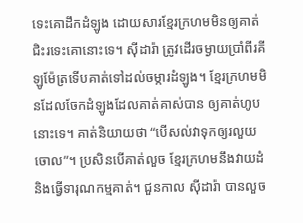ទេះគោដឹកដំឡូង ដោយសារខ្មែរក្រហមមិនឲ្យគាត់ជិះរទេះគោនោះទេ។ ស៊ីដារ៉ា ត្រូវដើរចម្ងាយប្រាំពីរគីឡូម៉ែត្រទើបគាត់ទៅដល់ចម្ការដំឡូង។ ខ្មែរក្រហមមិនដែលចែកដំឡូងដែលគាត់គាស់បាន ឲ្យគាត់ហូបនោះទេ។ គាត់និយាយថា “បើសល់វាទុកឲ្យរលួយចោល”។ ប្រសិនបើគាត់លួច ខ្មែរក្រហមនឹងវាយដំ និងធ្វើទារុណកម្មគាត់។ ជួនកាល ស៊ីដារ៉ា បានលួច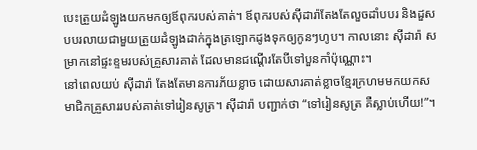បេះត្រួយដំឡូងយកមកឲ្យឪពុករបស់គាត់។ ឪពុករបស់ស៊ីដារ៉ាតែងតែលួចដាំបបរ និងដួសបបរលាយជាមួយត្រួយដំឡូងដាក់ក្នុងត្រឡោកដូងទុកឲ្យកូនៗហូប។ កាលនោះ ស៊ីដារ៉ា សម្រាកនៅផ្ទះខ្ទមរបស់គ្រួសារគាត់ ដែលមានជណ្តើរតែបីទៅបួនកាំប៉ុណ្ណោះ។
នៅពេលយប់ ស៊ីដារ៉ា តែងតែមានការភ័យខ្លាច ដោយសារគាត់ខ្លាចខ្មែរក្រហមមកយកសមាជិកគ្រួសាររបស់គាត់ទៅរៀនសូត្រ។ ស៊ីដារ៉ា បញ្ជាក់ថា “ទៅរៀនសូត្រ គឺស្លាប់ហើយ!”។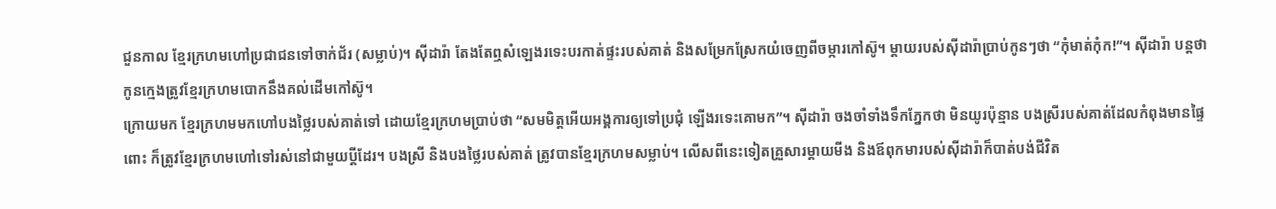ជួនកាល ខ្មែរក្រហមហៅប្រជាជនទៅចាក់ជ័រ (សម្លាប់)។ ស៊ីដារ៉ា តែងតែឮសំឡេងរទេះបរកាត់ផ្ទះរបស់គាត់ និងសម្រែកស្រែកយំចេញពីចម្ការកៅស៊ូ។ ម្ដាយរបស់ស៊ីដារ៉ាប្រាប់កូនៗថា “កុំមាត់កុំក!”។ ស៊ីដារ៉ា បន្តថា កូនក្មេងត្រូវខ្មែរក្រហមបោកនឹងគល់ដើមកៅស៊ូ។
ក្រោយមក ខ្មែរក្រហមមកហៅបងថ្លៃរបស់គាត់ទៅ ដោយខ្មែរក្រហមប្រាប់ថា “សមមិត្តអើយអង្គការឲ្យទៅប្រជុំ ឡើងរទេះគោមក”។ ស៊ីដារ៉ា ចងចាំទាំងទឹកភ្នែកថា មិនយូរប៉ុន្មាន បងស្រីរបស់គាត់ដែលកំពុងមានផ្ទៃពោះ ក៏ត្រូវខ្មែរក្រហមហៅទៅរស់នៅជាមួយប្តីដែរ។ បងស្រី និងបងថ្លៃរបស់គាត់ ត្រូវបានខ្មែរក្រហមសម្លាប់។ លើសពីនេះទៀតគ្រួសារម្ដាយមីង និងឪពុកមារបស់ស៊ីដារ៉ាក៏បាត់បង់ជីវិត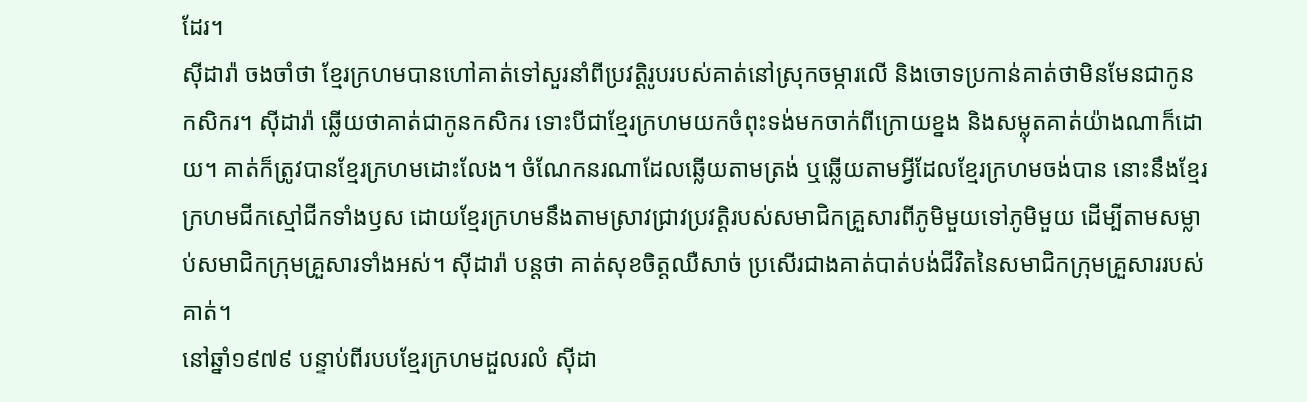ដែរ។
ស៊ីដារ៉ា ចងចាំថា ខ្មែរក្រហមបានហៅគាត់ទៅសួរនាំពីប្រវត្តិរូបរបស់គាត់នៅស្រុកចម្ការលើ និងចោទប្រកាន់គាត់ថាមិនមែនជាកូនកសិករ។ ស៊ីដារ៉ា ឆ្លើយថាគាត់ជាកូនកសិករ ទោះបីជាខ្មែរក្រហមយកចំពុះទង់មកចាក់ពីក្រោយខ្នង និងសម្លុតគាត់យ៉ាងណាក៏ដោយ។ គាត់ក៏ត្រូវបានខ្មែរក្រហមដោះលែង។ ចំណែកនរណាដែលឆ្លើយតាមត្រង់ ឬឆ្លើយតាមអ្វីដែលខ្មែរក្រហមចង់បាន នោះនឹងខ្មែរក្រហមជីកស្មៅជីកទាំងឫស ដោយខ្មែរក្រហមនឹងតាមស្រាវជ្រាវប្រវត្តិរបស់សមាជិកគ្រួសារពីភូមិមួយទៅភូមិមួយ ដើម្បីតាមសម្លាប់សមាជិកក្រុមគ្រួសារទាំងអស់។ ស៊ីដារ៉ា បន្តថា គាត់សុខចិត្តឈឺសាច់ ប្រសើរជាងគាត់បាត់បង់ជីវិតនៃសមាជិកក្រុមគ្រួសាររបស់គាត់។
នៅឆ្នាំ១៩៧៩ បន្ទាប់ពីរបបខ្មែរក្រហមដួលរលំ ស៊ីដា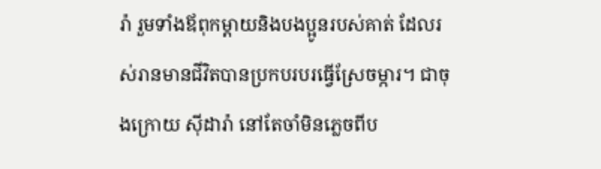រ៉ា រួមទាំងឪពុកម្ដាយនិងបងប្អូនរបស់គាត់ ដែលរស់រានមានជីវិតបានប្រកបរបរធ្វើស្រែចម្ការ។ ជាចុងក្រោយ ស៊ីដារ៉ា នៅតែចាំមិនភ្លេចពីប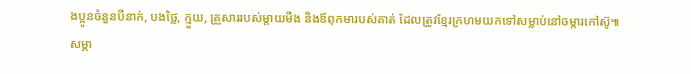ងប្អូនចំនួនបីនាក់, បងថ្លៃ, ក្មួយ, គ្រួសាររបស់ម្ដាយមីង និងឪពុកមារបស់គាត់ ដែលត្រូវខ្មែរក្រហមយកទៅសម្លាប់នៅចម្ការកៅស៊ូ៕
សម្ភា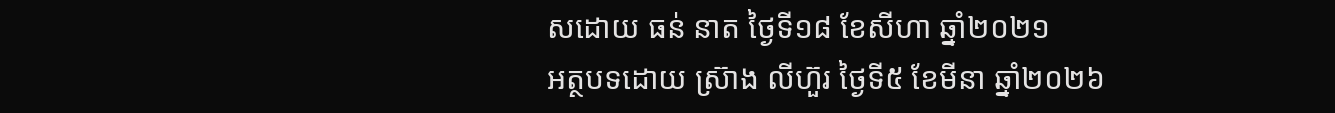សដោយ ធន់ នាត ថ្ងៃទី១៨ ខែសីហា ឆ្នាំ២០២១
អត្ថបទដោយ ស្រ៊ាង លីហ៊ួរ ថ្ងៃទី៥ ខែមីនា ឆ្នាំ២០២៦